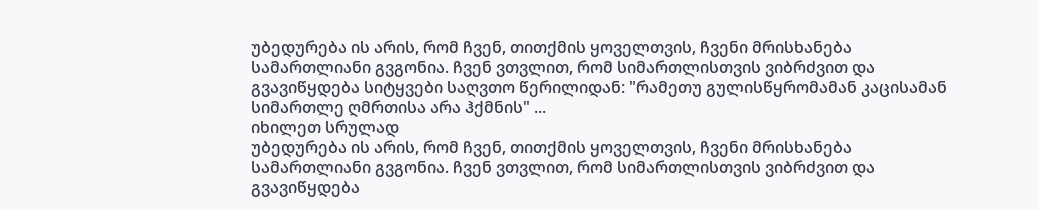უბედურება ის არის, რომ ჩვენ, თითქმის ყოველთვის, ჩვენი მრისხანება სამართლიანი გვგონია. ჩვენ ვთვლით, რომ სიმართლისთვის ვიბრძვით და გვავიწყდება სიტყვები საღვთო წერილიდან: "რამეთუ გულისწყრომამან კაცისამან სიმართლე ღმრთისა არა ჰქმნის" ...
იხილეთ სრულად
უბედურება ის არის, რომ ჩვენ, თითქმის ყოველთვის, ჩვენი მრისხანება სამართლიანი გვგონია. ჩვენ ვთვლით, რომ სიმართლისთვის ვიბრძვით და გვავიწყდება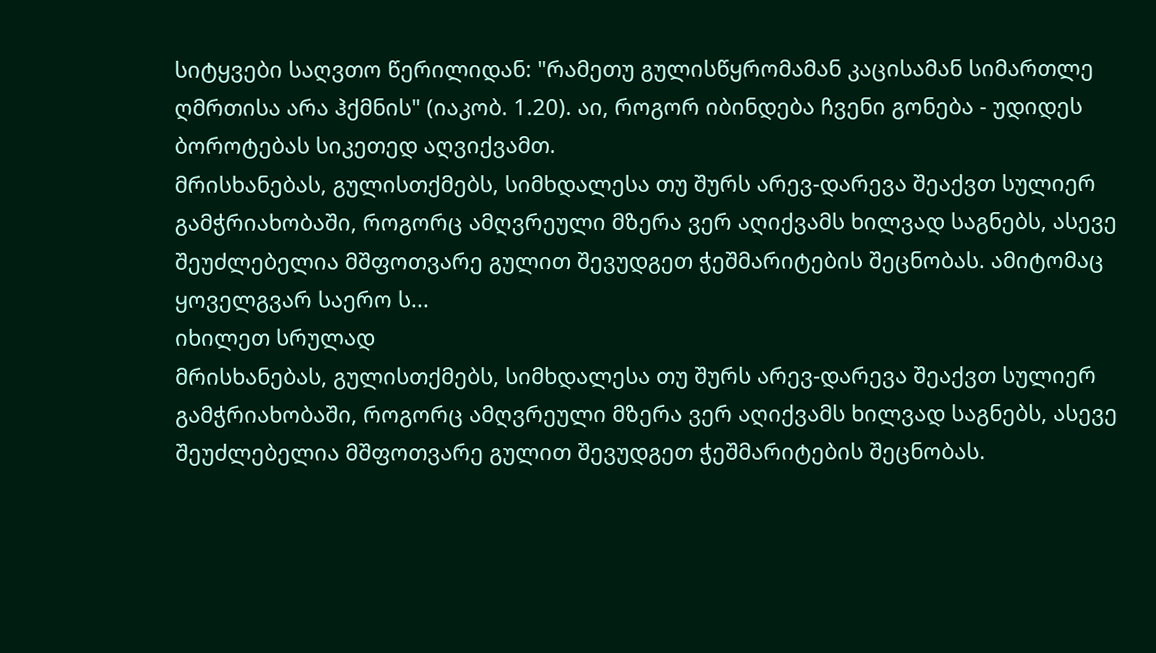სიტყვები საღვთო წერილიდან: "რამეთუ გულისწყრომამან კაცისამან სიმართლე ღმრთისა არა ჰქმნის" (იაკობ. 1.20). აი, როგორ იბინდება ჩვენი გონება - უდიდეს ბოროტებას სიკეთედ აღვიქვამთ.
მრისხანებას, გულისთქმებს, სიმხდალესა თუ შურს არევ-დარევა შეაქვთ სულიერ გამჭრიახობაში, როგორც ამღვრეული მზერა ვერ აღიქვამს ხილვად საგნებს, ასევე შეუძლებელია მშფოთვარე გულით შევუდგეთ ჭეშმარიტების შეცნობას. ამიტომაც ყოველგვარ საერო ს...
იხილეთ სრულად
მრისხანებას, გულისთქმებს, სიმხდალესა თუ შურს არევ-დარევა შეაქვთ სულიერ გამჭრიახობაში, როგორც ამღვრეული მზერა ვერ აღიქვამს ხილვად საგნებს, ასევე შეუძლებელია მშფოთვარე გულით შევუდგეთ ჭეშმარიტების შეცნობას.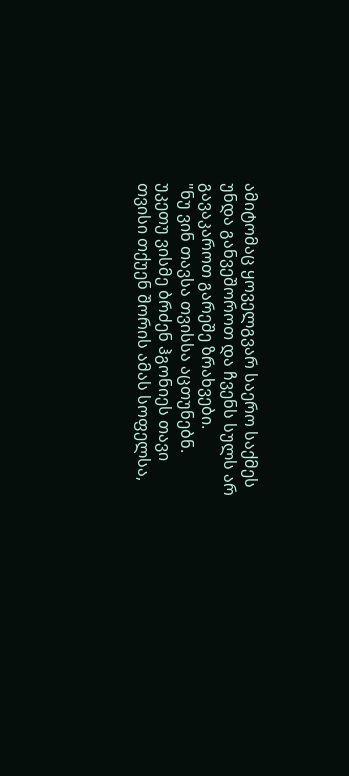ამიტომაც ყოველგვარ საერო საქმეს უნდა განვეშოროთ და ჩვენს სულს არ გავაკაროთ გარეშე ზრახვები.
"ნუ ვინ თავსა თვისსა აცთუნებნ. უკეთუ ვისმე ბრძენ ჰგონიეს თავი თვისი თქუენ შორის ამას სოფელსა,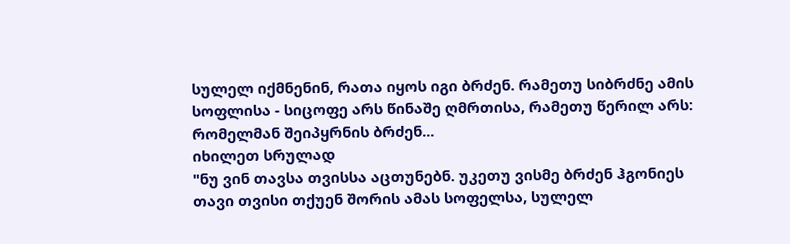სულელ იქმნენინ, რათა იყოს იგი ბრძენ. რამეთუ სიბრძნე ამის სოფლისა - სიცოფე არს წინაშე ღმრთისა, რამეთუ წერილ არს: რომელმან შეიპყრნის ბრძენ...
იხილეთ სრულად
"ნუ ვინ თავსა თვისსა აცთუნებნ. უკეთუ ვისმე ბრძენ ჰგონიეს თავი თვისი თქუენ შორის ამას სოფელსა, სულელ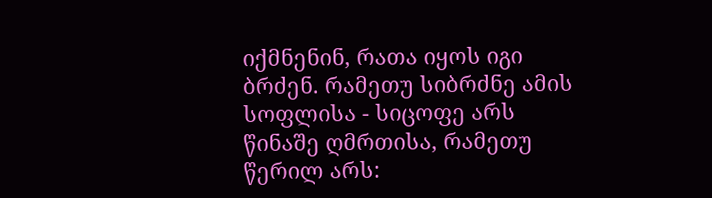იქმნენინ, რათა იყოს იგი ბრძენ. რამეთუ სიბრძნე ამის სოფლისა - სიცოფე არს წინაშე ღმრთისა, რამეთუ წერილ არს: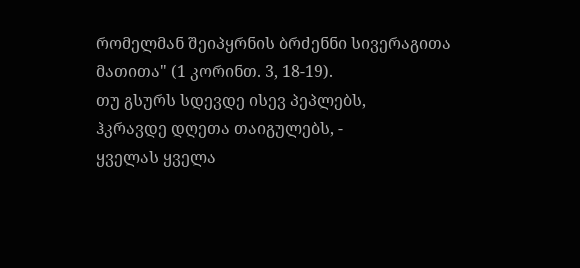რომელმან შეიპყრნის ბრძენნი სივერაგითა მათითა" (1 კორინთ. 3, 18-19).
თუ გსურს სდევდე ისევ პეპლებს,
ჰკრავდე დღეთა თაიგულებს, -
ყველას ყველა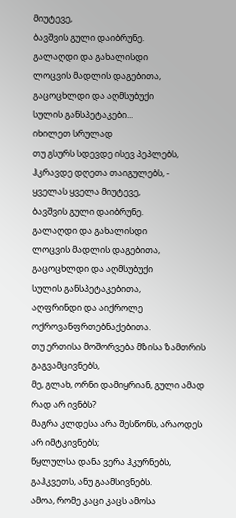მიუტევე,
ბავშვის გული დაიბრუნე.
გალაღდი და გახალისდი
ლოცვის მადლის დაგებითა,
გაცოცხლდი და აღმსუბუქი
სულის განსპეტაკები...
იხილეთ სრულად
თუ გსურს სდევდე ისევ პეპლებს,
ჰკრავდე დღეთა თაიგულებს, -
ყველას ყველა მიუტევე,
ბავშვის გული დაიბრუნე.
გალაღდი და გახალისდი
ლოცვის მადლის დაგებითა,
გაცოცხლდი და აღმსუბუქი
სულის განსპეტაკებითა,
აღფრინდი და აიქროლე
ოქროვანფრთებნაქებითა.
თუ ერთისა მოშორვება მზისა ზამთრის გაგვამცივნებს,
მე, გლახ, ორნი დამიყრიან, გული ამად რად არ ივნბს?
მაგრა კლდესა არა შესწონს, არაოდეს არ იმტკივნებს;
წყლულსა დანა ვერა ჰკურნებს, გაჰკვეთს, ანუ გაამსივნებს.
ამოა, რომე კაცი კაცს ამოსა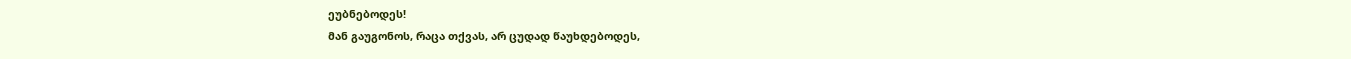ეუბნებოდეს!
მან გაუგონოს, რაცა თქვას, არ ცუდად წაუხდებოდეს,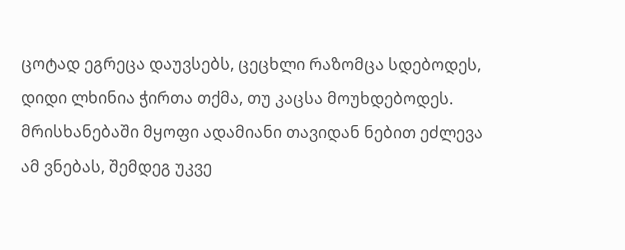ცოტად ეგრეცა დაუვსებს, ცეცხლი რაზომცა სდებოდეს,
დიდი ლხინია ჭირთა თქმა, თუ კაცსა მოუხდებოდეს.
მრისხანებაში მყოფი ადამიანი თავიდან ნებით ეძლევა ამ ვნებას, შემდეგ უკვე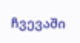ჩვევაში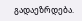გადაეზრდება.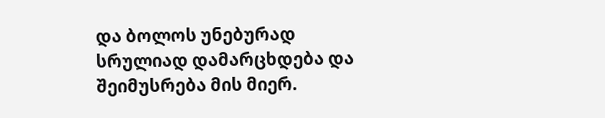და ბოლოს უნებურად სრულიად დამარცხდება და შეიმუსრება მის მიერ.